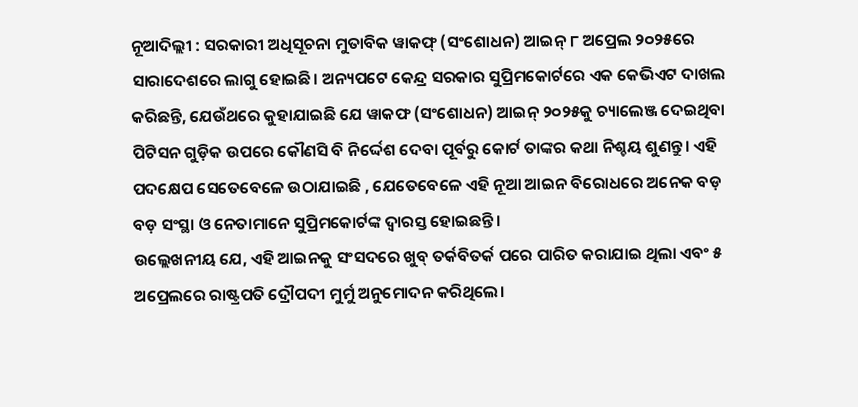ନୂଆଦିଲ୍ଲୀ : ସରକାରୀ ଅଧିସୂଚନା ମୁତାବିକ ୱାକଫ୍ (ସଂଶୋଧନ) ଆଇନ୍ ୮ ଅପ୍ରେଲ ୨୦୨୫ରେ ସାରାଦେଶରେ ଲାଗୁ ହୋଇଛି। ଅନ୍ୟପଟେ କେନ୍ଦ୍ର ସରକାର ସୁପ୍ରିମକୋର୍ଟରେ ଏକ କେଭିଏଟ ଦାଖଲ କରିଛନ୍ତି, ଯେଉଁଥରେ କୁହାଯାଇଛି ଯେ ୱାକଫ (ସଂଶୋଧନ) ଆଇନ୍ ୨୦୨୫କୁ ଚ୍ୟାଲେଞ୍ଜ ଦେଇଥିବା ପିଟିସନ ଗୁଡ଼ିକ ଉପରେ କୌଣସି ବି ନିର୍ଦ୍ଦେଶ ଦେବା ପୂର୍ବରୁ କୋର୍ଟ ତାଙ୍କର କଥା ନିଶ୍ଚୟ ଶୁଣନ୍ତୁ। ଏହି ପଦକ୍ଷେପ ସେତେବେଳେ ଉଠାଯାଇଛି , ଯେତେବେଳେ ଏହି ନୂଆ ଆଇନ ବିରୋଧରେ ଅନେକ ବଡ଼ ବଡ଼ ସଂସ୍ଥା ଓ ନେତାମାନେ ସୁପ୍ରିମକୋର୍ଟଙ୍କ ଦ୍ୱାରସ୍ତ ହୋଇଛନ୍ତି।
ଉଲ୍ଲେଖନୀୟ ଯେ, ଏହି ଆଇନକୁ ସଂସଦରେ ଖୁବ୍ ତର୍କବିତର୍କ ପରେ ପାରିତ କରାଯାଇ ଥିଲା ଏବଂ ୫ ଅପ୍ରେଲରେ ରାଷ୍ଟ୍ରପତି ଦ୍ରୌପଦୀ ମୁର୍ମୁ ଅନୁମୋଦନ କରିଥିଲେ।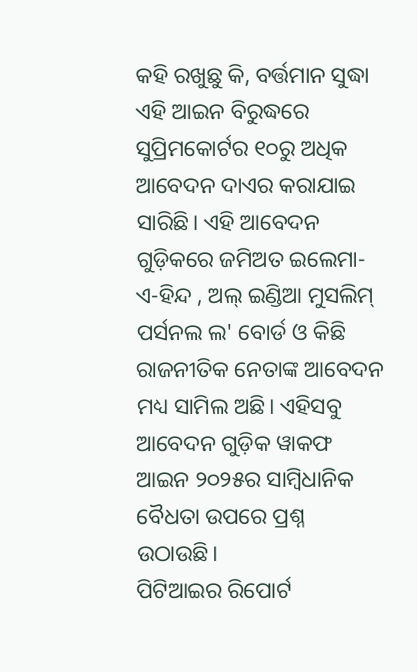କହି ରଖୁଛୁ କି, ବର୍ତ୍ତମାନ ସୁଦ୍ଧା ଏହି ଆଇନ ବିରୁଦ୍ଧରେ ସୁପ୍ରିମକୋର୍ଟର ୧୦ରୁ ଅଧିକ ଆବେଦନ ଦାଏର କରାଯାଇ ସାରିଛି। ଏହି ଆବେଦନ ଗୁଡ଼ିକରେ ଜମିଅତ ଇଲେମା-ଏ-ହିନ୍ଦ , ଅଲ୍ ଇଣ୍ଡିଆ ମୁସଲିମ୍ ପର୍ସନଲ ଲ' ବୋର୍ଡ ଓ କିଛି ରାଜନୀତିକ ନେତାଙ୍କ ଆବେଦନ ମଧ୍ୟ ସାମିଲ ଅଛି। ଏହିସବୁ ଆବେଦନ ଗୁଡ଼ିକ ୱାକଫ ଆଇନ ୨୦୨୫ର ସାମ୍ୱିଧାନିକ ବୈଧତା ଉପରେ ପ୍ରଶ୍ନ ଉଠାଉଛି।
ପିଟିଆଇର ରିପୋର୍ଟ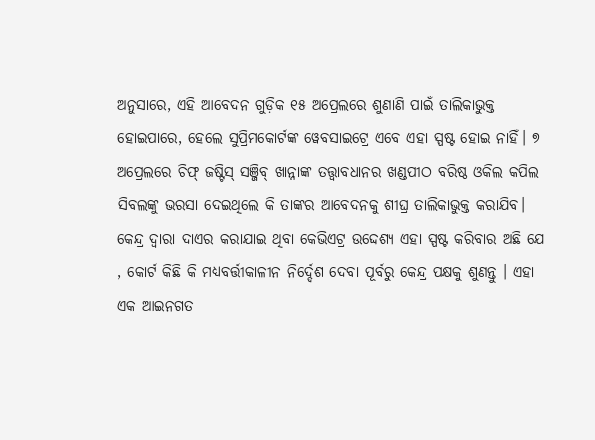ଅନୁସାରେ, ଏହି ଆବେଦନ ଗୁଡ଼ିକ ୧୫ ଅପ୍ରେଲରେ ଶୁଣାଣି ପାଇଁ ତାଲିକାଭୁକ୍ତ ହୋଇପାରେ, ହେଲେ ସୁପ୍ରିମକୋର୍ଟଙ୍କ ୱେବସାଇଟ୍ରେ ଏବେ ଏହା ସ୍ପଷ୍ଟ ହୋଇ ନାହିଁ। ୭ ଅପ୍ରେଲରେ ଚିଫ୍ ଜଷ୍ଟିସ୍ ସଞ୍ଜିବ୍ ଖାନ୍ନାଙ୍କ ତତ୍ତ୍ୱାବଧାନର ଖଣ୍ଡପୀଠ ବରିଷ୍ଠ ଓକିଲ କପିଲ ସିବଲଙ୍କୁ ଭରସା ଦେଇଥିଲେ କି ତାଙ୍କର ଆବେଦନକୁ ଶୀଘ୍ର ତାଲିକାଭୁକ୍ତ କରାଯିବ।
କେନ୍ଦ୍ର ଦ୍ୱାରା ଦାଏର କରାଯାଇ ଥିବା କେଭିଏଟ୍ର ଉଦ୍ଦେଶ୍ୟ ଏହା ସ୍ପଷ୍ଟ କରିବାର ଅଛି ଯେ , କୋର୍ଟ କିଛି କି ମଧ୍ୟବର୍ତ୍ତୀକାଳୀନ ନିର୍ଦ୍ଦେଶ ଦେବା ପୂର୍ବରୁ କେନ୍ଦ୍ର ପକ୍ଷକୁ ଶୁଣନ୍ତୁ । ଏହା ଏକ ଆଇନଗତ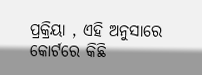ପ୍ରକ୍ରିୟା , ଏହି ଅନୁସାରେ କୋର୍ଟରେ କିଛି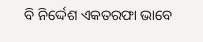ବି ନିର୍ଦ୍ଦେଶ ଏକତରଫା ଭାବେ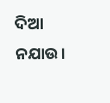ଦିଆ ନଯାଉ।